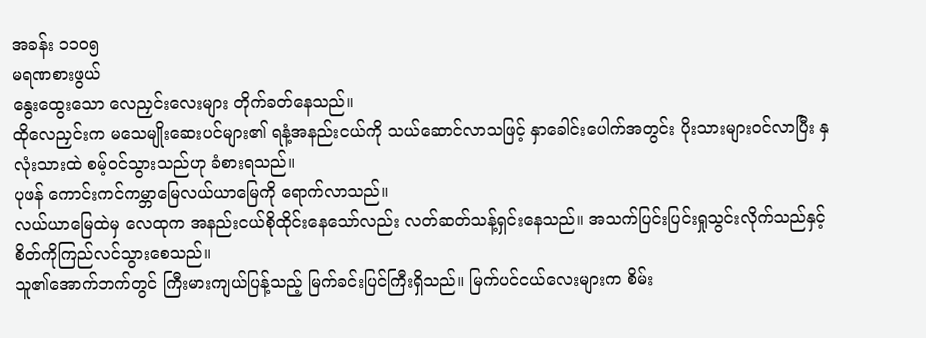အခန်း ၁၁၀၅
မရဏစားဖွယ်
နွေးထွေးသော လေညှင်းလေးများ တိုက်ခတ်နေသည်။
ထိုလေညှင်းက မသေမျိုးဆေးပင်များ၏ ရနံ့အနည်းငယ်ကို သယ်ဆောင်လာသဖြင့် နှာခေါင်းပေါက်အတွင်း ပိုးသားများဝင်လာပြီး နှလုံးသားထဲ စမ့်ဝင်သွားသည်ဟု ခံစားရသည်။
ပုဖန် ကောင်းကင်ကမ္ဘာမြေလယ်ယာမြေကို ရောက်လာသည်။
လယ်ယာမြေထဲမှ လေထုက အနည်းငယ်စိုထိုင်းနေသော်လည်း လတ်ဆတ်သန့်ရှင်းနေသည်။ အသက်ပြင်းပြင်းရှုသွင်းလိုက်သည်နှင့် စိတ်ကိုကြည်လင်သွားစေသည်။
သူ၏အောက်ဘက်တွင် ကြီးမားကျယ်ပြန့်သည့် မြက်ခင်းပြင်ကြီးရှိသည်။ မြက်ပင်ငယ်လေးများက စိမ်း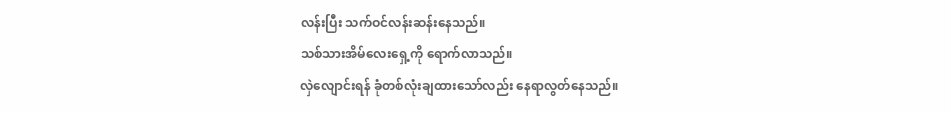လန်းပြီး သက်ဝင်လန်းဆန်းနေသည်။
သစ်သားအိမ်လေးရှေ့ကို ရောက်လာသည်။
လှဲလျောင်းရန် ခုံတစ်လုံးချထားသော်လည်း နေရာလွတ်နေသည်။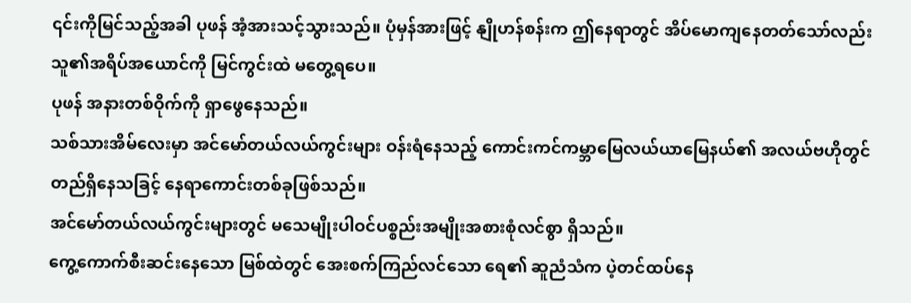၎င်းကိုမြင်သည့်အခါ ပုဖန် အံ့အားသင့်သွားသည်။ ပုံမှန်အားဖြင့် နျိုဟန်စန်းက ဤနေရာတွင် အိပ်မောကျနေတတ်သော်လည်း သူ၏အရိပ်အယောင်ကို မြင်ကွင်းထဲ မတွေ့ရပေ။
ပုဖန် အနားတစ်ဝိုက်ကို ရှာဖွေနေသည်။
သစ်သားအိမ်လေးမှာ အင်မော်တယ်လယ်ကွင်းများ ဝန်းရံနေသည့် ကောင်းကင်ကမ္ဘာမြေလယ်ယာမြေနယ်၏ အလယ်ဗဟိုတွင် တည်ရှိနေသခြင့် နေရာကောင်းတစ်ခုဖြစ်သည်။
အင်မော်တယ်လယ်ကွင်းများတွင် မသေမျိုးပါဝင်ပစ္စည်းအမျိုးအစားစုံလင်စွာ ရှိသည်။
ကွေ့ကောက်စီးဆင်းနေသော မြစ်ထဲတွင် အေးစက်ကြည်လင်သော ရေ၏ ဆူညံသံက ပဲ့တင်ထပ်နေ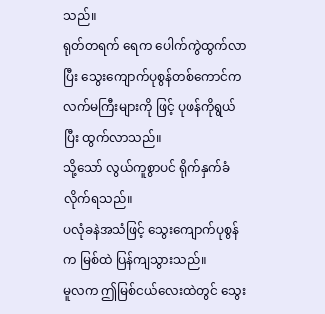သည်။
ရုတ်တရက် ရေက ပေါက်ကွဲထွက်လာပြီး သွေးကျောက်ပုစွန်တစ်ကောင်က လက်မကြီးများကို ဖြင့် ပုဖန်ကိုရွယ်ပြီး ထွက်လာသည်။
သို့သော် လွယ်ကူစွာပင် ရိုက်နှက်ခံလိုက်ရသည်။
ပလုံခနဲအသံဖြင့် သွေးကျောက်ပုစွန်က မြစ်ထဲ ပြန်ကျသွားသည်။
မူလက ဤမြစ်ငယ်လေးထဲတွင် သွေး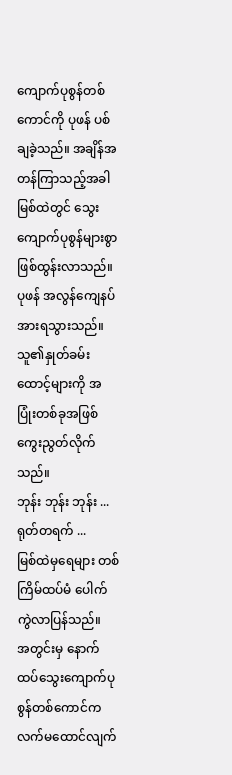ကျောက်ပုစွန်တစ်ကောင်ကို ပုဖန် ပစ်ချခဲ့သည်။ အချိန်အတန်ကြာသည့်အခါ မြစ်ထဲတွင် သွေးကျောက်ပုစွန်များစွာ ဖြစ်ထွန်းလာသည်။
ပုဖန် အလွန်ကျေနပ်အားရသွားသည်။ သူ၏နှုတ်ခမ်းထောင့်များကို အပြုံးတစ်ခုအဖြစ် ကွေးညွတ်လိုက်သည်။
ဘုန်း ဘုန်း ဘုန်း ...
ရုတ်တရက် ...
မြစ်ထဲမှရေများ တစ်ကြိမ်ထပ်မံ ပေါက်ကွဲလာပြန်သည်။
အတွင်းမှ နောက်ထပ်သွေးကျောက်ပုစွန်တစ်ကောင်က လက်မထောင်လျက်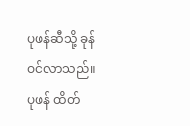ပုဖန်ဆီသို့ ခုန်ဝင်လာသည်။
ပုဖန် ထိတ်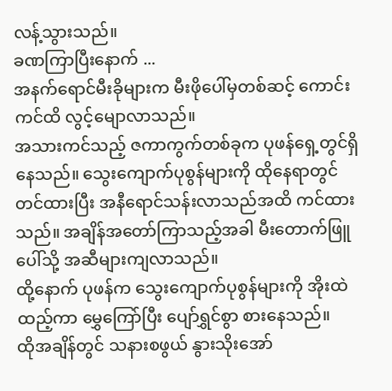လန့်သွားသည်။
ခဏကြာပြီးနောက် ...
အနက်ရောင်မီးခိုများက မီးဖိုပေါ်မှတစ်ဆင့် ကောင်းကင်ထိ လွင့်မျောလာသည်။
အသားကင်သည့် ဇကာကွက်တစ်ခုက ပုဖန်ရှေ့တွင်ရှိနေသည်။ သွေးကျောက်ပုစွန်များကို ထိုနေရာတွင် တင်ထားပြီး အနီရောင်သန်းလာသည်အထိ ကင်ထားသည်။ အချိန်အတော်ကြာသည့်အခါ မီးတောက်ဖြူပေါ်သို့ အဆီများကျလာသည်။
ထို့နောက် ပုဖန်က သွေးကျောက်ပုစွန်များကို အိုးထဲထည့်ကာ မွှေကြော်ပြီး ပျော်ရွှင်စွာ စားနေသည်။
ထိုအချိန်တွင် သနားစဖွယ် နွားသိုးအော်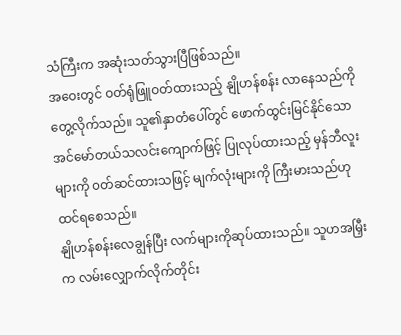သံကြီးက အဆုံးသတ်သွားပြီဖြစ်သည်။
အဝေးတွင် ဝတ်ရုံဖြူဝတ်ထားသည့် နျိုဟန်စန်း လာနေသည်ကို တွေ့လိုက်သည်။ သူ၏နှာတံပေါ်တွင် ဖောက်ထွင်းမြင်နိုင်သော အင်မော်တယ်သလင်းကျောက်ဖြင့် ပြုလုပ်ထားသည့် မှန်ဘီလူးများကို ၀တ်ဆင်ထားသဖြင့် မျက်လုံးများကို ကြီးမားသည်ဟု ထင်ရစေသည်။
နျိုဟန်စန်းလေချွန်ပြီး လက်များကိုဆုပ်ထားသည်။ သူဟအမြှီးက လမ်းလျှောက်လိုက်တိုင်း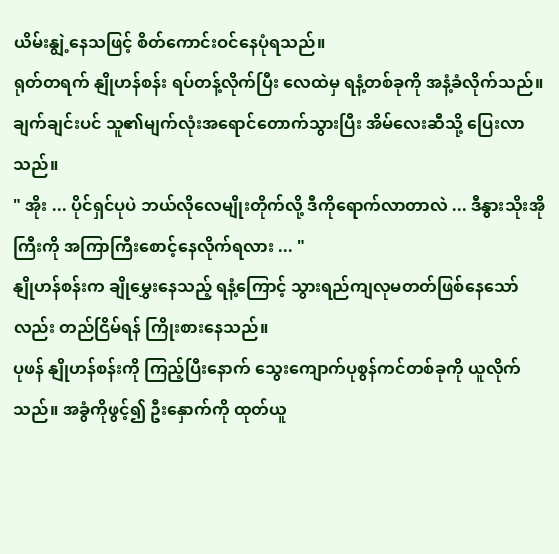ယိမ်းနျွဲ့နေသဖြင့် စိတ်ကောင်းဝင်နေပုံရသည်။
ရုတ်တရက် နျိုဟန်စန်း ရပ်တန့်လိုက်ပြီး လေထဲမှ ရနံ့တစ်ခုကို အနံ့ခံလိုက်သည်။ ချက်ချင်းပင် သူ၏မျက်လုံးအရောင်တောက်သွားပြီး အိမ်လေးဆီသို့ ပြေးလာသည်။
" အိုး ... ပိုင်ရှင်ပုပဲ ဘယ်လိုလေမျိုးတိုက်လို့ ဒီကိုရောက်လာတာလဲ ... ဒီနွားသိုးအိုကြီးကို အကြာကြီးစောင့်နေလိုက်ရလား ... "
နျိုဟန်စန်းက ချိုမွှေးနေသည့် ရနံ့ကြောင့် သွားရည်ကျလုမတတ်ဖြစ်နေသော်လည်း တည်ငြိမ်ရန် ကြိုးစားနေသည်။
ပုဖန် နျိုဟန်စန်းကို ကြည့်ပြီးနောက် သွေးကျောက်ပုစွန်ကင်တစ်ခုကို ယူလိုက်သည်။ အခွံကိုဖွင့်၍ ဦးနှောက်ကို ထုတ်ယူ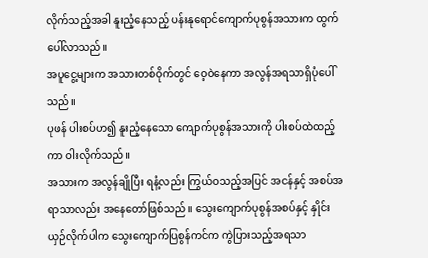လိုက်သည့်အခါ နူးညံ့နေသည့် ပန်းနုရောင်ကျောက်ပုစွန်အသားက ထွက်ပေါ်လာသည်။
အပူငွေ့များက အသားတစ်ဝိုက်တွင် ဝေ့ဝဲနေကာ အလွန်အရသာရှိပုံပေါ်သည်။
ပုဖန် ပါးစပ်ဟ၍ နူးညံ့နေသော ကျောက်ပုစွန်အသားကို ပါးစပ်ထဲထည့်ကာ ဝါးလိုက်သည်။
အသားက အလွန်ချိုပြီး ရနံ့လည်း ကြွယ်ဝသည့်အပြင် အငန်နှင့် အစပ်အရာသာလည်း အနေတော်ဖြစ်သည်။ သွေးကျောက်ပုစွန်အစပ်နှင့် နှိုင်းယှဉ်လိုက်ပါက သွေးကျောက်ပြစွန်ကင်က ကွဲပြားသည့်အရသာ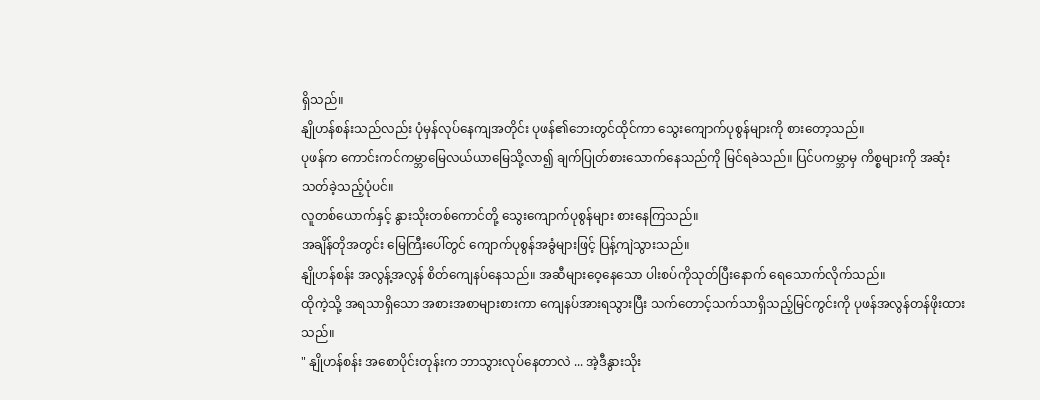ရှိသည်။
နျိုဟန်စန်းသည်လည်း ပုံမှန်လုပ်နေကျအတိုင်း ပုဖန်၏ဘေးတွင်ထိုင်ကာ သွေးကျောက်ပုစွန်များကို စားတော့သည်။
ပုဖန်က ကောင်းကင်ကမ္ဘာမြေလယ်ယာမြေသို့လာ၍ ချက်ပြုတ်စားသောက်နေသည်ကို မြင်ရခဲသည်။ ပြင်ပကမ္ဘာမှ ကိစ္စများကို အဆုံးသတ်ခဲ့သည့်ပုံပင်။
လူတစ်ယောက်နှင့် နွားသိုးတစ်ကောင်တို့ သွေးကျောက်ပုစွန်များ စားနေကြသည်။
အချိန်တိုအတွင်း မြေကြီးပေါ်တွင် ကျောက်ပုစွန်အခွံများဖြင့် ပြန့်ကျဲသွားသည်။
နျိုဟန်စန်း အလွန့်အလွန် စိတ်ကျေနပ်နေသည်။ အဆီများဝေ့နေသော ပါးစပ်ကိုသုတ်ပြီးနောက် ရေသောက်လိုက်သည်။
ထိုကဲ့သို့ အရသာရှိသော အစားအစာများစားကာ ကျေနပ်အားရသွားပြီး သက်တောင့်သက်သာရှိသည့်မြင်ကွင်းကို ပုဖန်အလွန်တန်ဖိုးထားသည်။
" နျိုဟန်စန်း အစောပိုင်းတုန်းက ဘာသွားလုပ်နေတာလဲ ... အဲ့ဒီနွားသိုး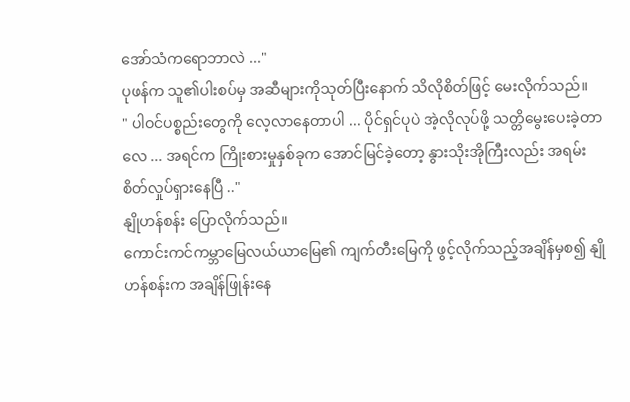အော်သံကရောဘာလဲ ..."
ပုဖန်က သူ၏ပါးစပ်မှ အဆီများကိုသုတ်ပြီးနောက် သိလိုစိတ်ဖြင့် မေးလိုက်သည်။
" ပါဝင်ပစ္စည်းတွေကို လေ့လာနေတာပါ ... ပိုင်ရှင်ပုပဲ အဲ့လိုလုပ်ဖို့ သတ္တိမွေးပေးခဲ့တာလေ ... အရင်က ကြိုးစားမှုနှစ်ခုက အောင်မြင်ခဲ့တော့ နွားသိုးအိုကြီးလည်း အရမ်းစိတ်လှုပ်ရှားနေပြီ .."
နျိုဟန်စန်း ပြောလိုက်သည်။
ကောင်းကင်ကမ္ဘာမြေလယ်ယာမြေ၏ ကျက်တီးမြေကို ဖွင့်လိုက်သည့်အချိန်မှစ၍ နျိုဟန်စန်းက အချိန်ဖြုန်းနေ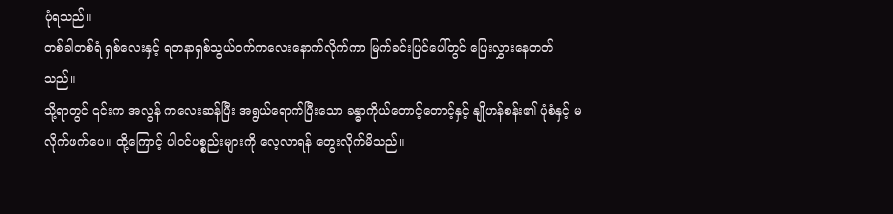ပုံရသည်။
တစ်ခါတစ်ရံ ရှစ်လေးနှင့် ရတနာရှစ်သွယ်ဝက်ကလေးနောက်လိုက်ကာ မြက်ခင်းပြင်ပေါ်တွင် ပြေးလွှားနေတတ်သည်။
သို့ရာတွင် ၎င်းက အလွန် ကလေးဆန်ပြီး အရွယ်ရောက်ပြီးသော ခန္ဓာကိုယ်တောင့်တောင့်နှင့် နျိုဟန်စန်း၏ ပုံစံနှင့် မလိုက်ဖက်ပေ။ ထို့ကြောင့် ပါဝင်ပစ္စည်းများကို လေ့လာရန် တွေးလိုက်မိသည်။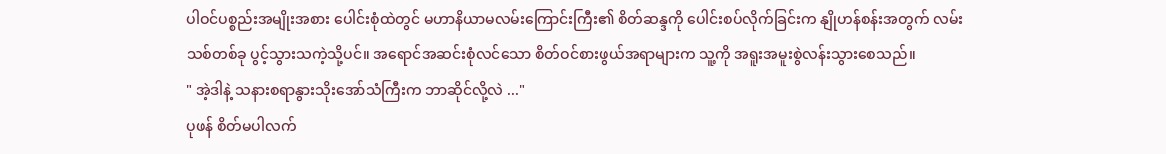ပါဝင်ပစ္စည်းအမျိုးအစား ပေါင်းစုံထဲတွင် မဟာနိယာမလမ်းကြောင်းကြီး၏ စိတ်ဆန္ဒကို ပေါင်းစပ်လိုက်ခြင်းက နျိုဟန်စန်းအတွက် လမ်းသစ်တစ်ခု ပွင့်သွားသကဲ့သို့ပင်။ အရောင်အဆင်းစုံလင်သော စိတ်ဝင်စားဖွယ်အရာများက သူ့ကို အရူးအမူးစွဲလန်းသွားစေသည်။
" အဲ့ဒါနဲ့ သနားစရာနွားသိုးအော်သံကြီးက ဘာဆိုင်လို့လဲ ..."
ပုဖန် စိတ်မပါလက်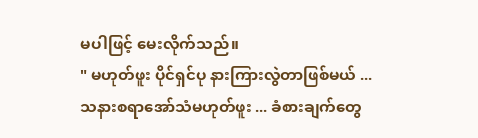မပါဖြင့် မေးလိုက်သည်။
" မဟုတ်ဖူး ပိုင်ရှင်ပု နားကြားလွဲတာဖြစ်မယ် ... သနားစရာအော်သံမဟုတ်ဖူး ... ခံစားချက်တွေ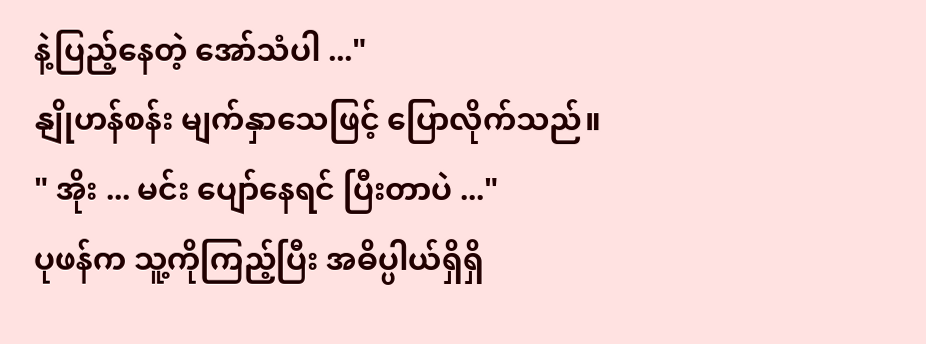နဲ့ပြည့်နေတဲ့ အော်သံပါ ..."
နျိုဟန်စန်း မျက်နှာသေဖြင့် ပြောလိုက်သည်။
" အိုး ... မင်း ပျော်နေရင် ပြီးတာပဲ ..."
ပုဖန်က သူ့ကိုကြည့်ပြီး အဓိပ္ပါယ်ရှိရှိ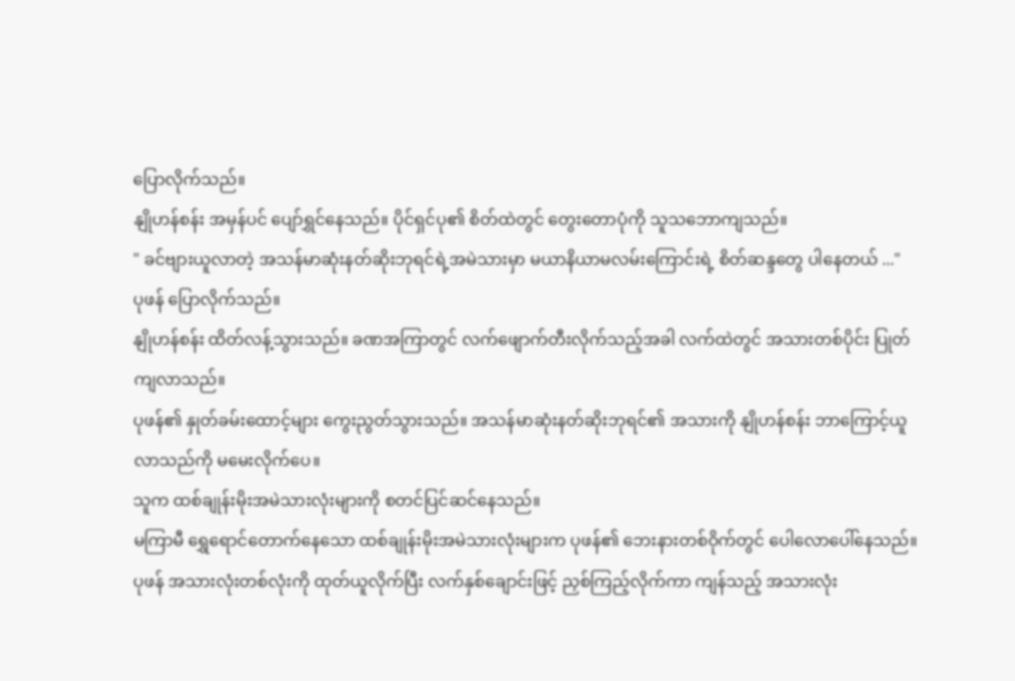ပြောလိုက်သည်။
နျိုဟန်စန်း အမှန်ပင် ပျော်ရွှင်နေသည်။ ပိုင်ရှင်ပု၏ စိတ်ထဲတွင် တွေးတောပုံကို သူသဘောကျသည်။
" ခင်ဗျားယူလာတဲ့ အသန်မာဆုံးနတ်ဆိုးဘုရင်ရဲ့အမဲသားမှာ မယာနိယာမလမ်းကြောင်းရဲ့ စိတ်ဆန္ဒတွေ ပါနေတယ် ..."
ပုဖန် ပြောလိုက်သည်။
နျိုဟန်စန်း ထိတ်လန့်သွားသည်။ ခဏအကြာတွင် လက်ဖျောက်တီးလိုက်သည့်အခါ လက်ထဲတွင် အသားတစ်ပိုင်း ပြုတ်ကျလာသည်။
ပုဖန်၏ နှုတ်ခမ်းထောင့်များ ကွေးညွတ်သွားသည်။ အသန်မာဆုံးနတ်ဆိုးဘုရင်၏ အသားကို နျိုဟန်စန်း ဘာကြောင့်ယူလာသည်ကို မမေးလိုက်ပေ။
သူက ထစ်ချုန်းမိုးအမဲသားလုံးများကို စတင်ပြင်ဆင်နေသည်။
မကြာမီ ရွှေရောင်တောက်နေသော ထစ်ချုန်းမိုးအမဲသားလုံးများက ပုဖန်၏ ဘေးနားတစ်ဝိုက်တွင် ပေါလောပေါ်နေသည်။
ပုဖန် အသားလုံးတစ်လုံးကို ထုတ်ယူလိုက်ပြီး လက်နှစ်ချောင်းဖြင့် ညှစ်ကြည့်လိုက်ကာ ကျန်သည့် အသားလုံး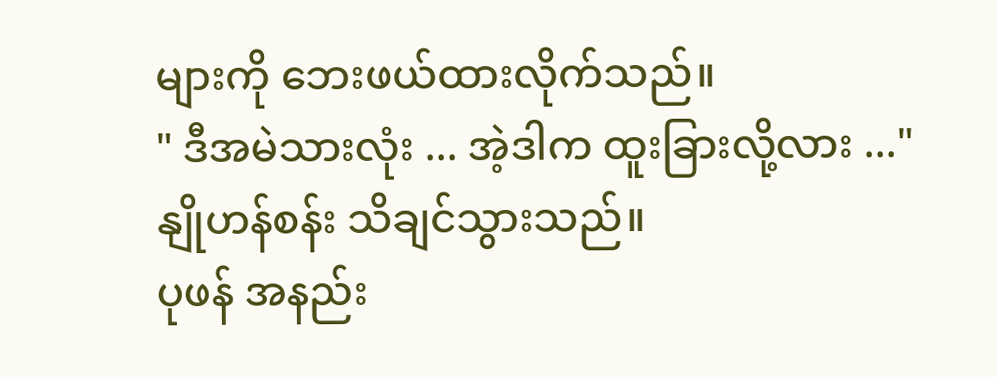များကို ဘေးဖယ်ထားလိုက်သည်။
" ဒီအမဲသားလုံး ... အဲ့ဒါက ထူးခြားလို့လား ..."
နျိုဟန်စန်း သိချင်သွားသည်။
ပုဖန် အနည်း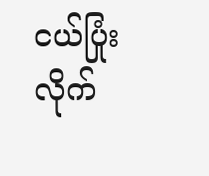ငယ်ပြုံးလိုက်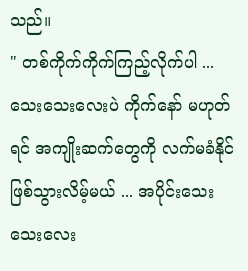သည်။
" တစ်ကိုက်ကိုက်ကြည့်လိုက်ပါ ... သေးသေးလေးပဲ ကိုက်နော် မဟုတ်ရင် အကျိုးဆက်တွေကို လက်မခံနိုင် ဖြစ်သွားလိမ့်မယ် ... အပိုင်းသေးသေးလေး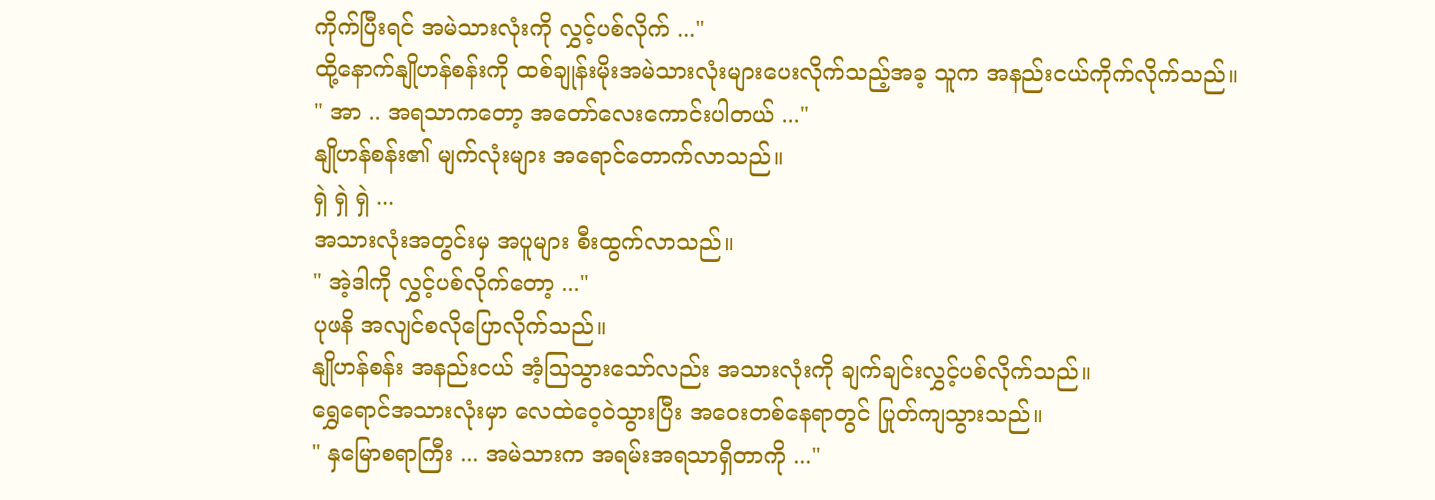ကိုက်ပြီးရင် အမဲသားလုံးကို လွှင့်ပစ်လိုက် ..."
ထို့နောက်နျိုဟန်စန်းကို ထစ်ချုန်းမိုးအမဲသားလုံးများပေးလိုက်သည့်အခ့ သူက အနည်းငယ်ကိုက်လိုက်သည်။
" အာ .. အရသာကတော့ အတော်လေးကောင်းပါတယ် ..."
နျိုဟန်စန်း၏ မျက်လုံးများ အရောင်တောက်လာသည်။
ရှဲ ရှဲ ရှဲ ...
အသားလုံးအတွင်းမှ အပူများ စီးထွက်လာသည်။
" အဲ့ဒါကို လွှင့်ပစ်လိုက်တော့ ..."
ပုဖနိ အလျင်စလိုပြောလိုက်သည်။
နျိုဟန်စန်း အနည်းငယ် အံ့ဩသွားသော်လည်း အသားလုံးကို ချက်ချင်းလွှင့်ပစ်လိုက်သည်။
ရွှေရောင်အသားလုံးမှာ လေထဲဝေ့ဝဲသွားပြီး အဝေးတစ်နေရာတွင် ပြုတ်ကျသွားသည်။
" နှမြောစရာကြီး ... အမဲသားက အရမ်းအရသာရှိတာကို ..."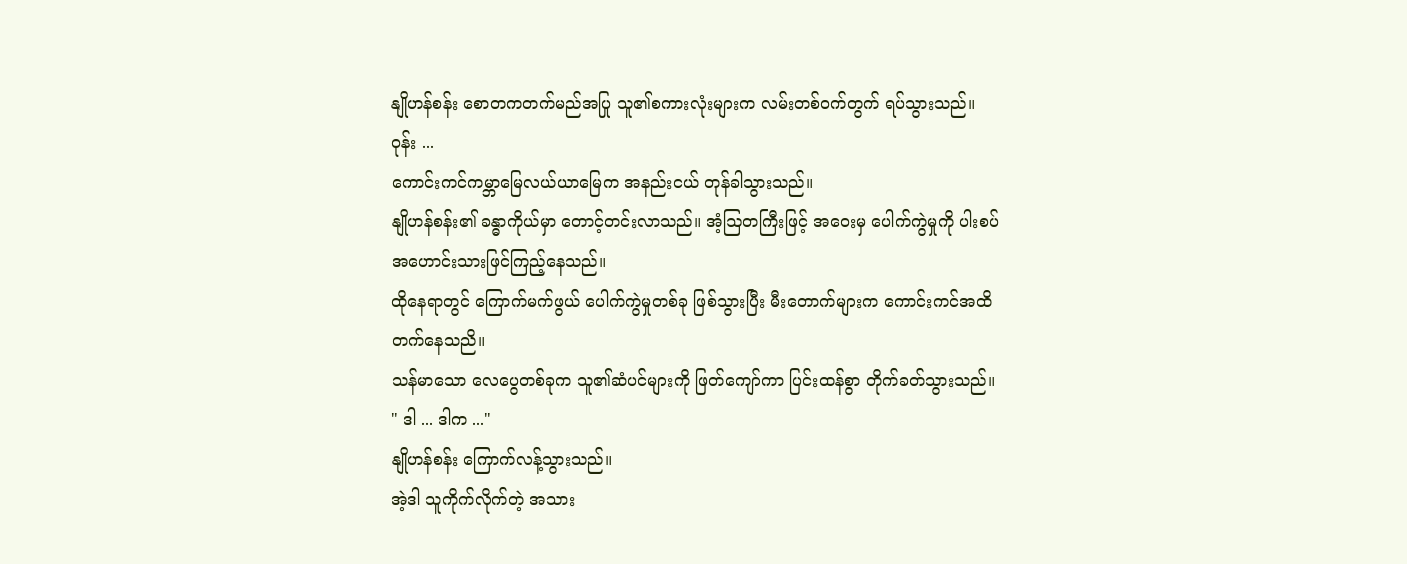နျိုဟန်စန်း စောတကတက်မည်အပြု သူ၏စကားလုံးများက လမ်းတစ်ဝက်တွက် ရပ်သွားသည်။
ဝုန်း ...
ကောင်းကင်ကမ္ဘာမြေလယ်ယာမြေက အနည်းငယ် တုန်ခါသွားသည်။
နျိုဟန်စန်း၏ ခန္ဓာကိုယ်မှာ တောင့်တင်းလာသည်။ အံ့ဩတကြီးဖြင့် အဝေးမှ ပေါက်ကွဲမှုကို ပါးစပ်အဟောင်းသားဖြင်ကြည့်နေသည်။
ထိုနေရာတွင် ကြောက်မက်ဖွယ် ပေါက်ကွဲမှုတစ်ခု ဖြစ်သွားပြီး မီးတောက်များက ကောင်းကင်အထိ တက်နေသညိ။
သန်မာသော လေပွေတစ်ခုက သူ၏ဆံပင်များကို ဖြတ်ကျော်ကာ ပြင်းထန်စွာ တိုက်ခတ်သွားသည်။
" ဒါ ... ဒါက ..."
နျိုဟန်စန်း ကြောက်လန့်သွားသည်။
အဲ့ဒါ သူကိုက်လိုက်တဲ့ အသား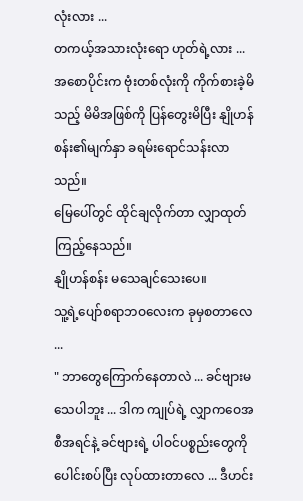လုံးလား ...
တကယ့်အသားလုံးရော ဟုတ်ရဲ့လား ...
အစောပိုင်းက ဗုံးတစ်လုံးကို ကိုက်စားခဲ့မိသည့် မိမိအဖြစ်ကို ပြန်တွေးမိပြီး နျိုဟန်စန်း၏မျက်နှာ ခရမ်းရောင်သန်းလာသည်။
မြေပေါ်တွင် ထိုင်ချလိုက်တာ လျှာထုတ်ကြည့်နေသည်။
နျိုဟန်စန်း မသေချင်သေးပေ။
သူ့ရဲ့ပျော်စရာဘဝလေးက ခုမှစတာလေ ...
" ဘာတွေကြောက်နေတာလဲ ... ခင်ဗျားမသေပါဘူး ... ဒါက ကျုပ်ရဲ့ လျှာကဝေအစီအရင်နဲ့ ခင်ဗျားရဲ့ ပါဝင်ပစ္စည်းတွေကို ပေါင်းစပ်ပြီး လုပ်ထားတာလေ ... ဒီဟင်း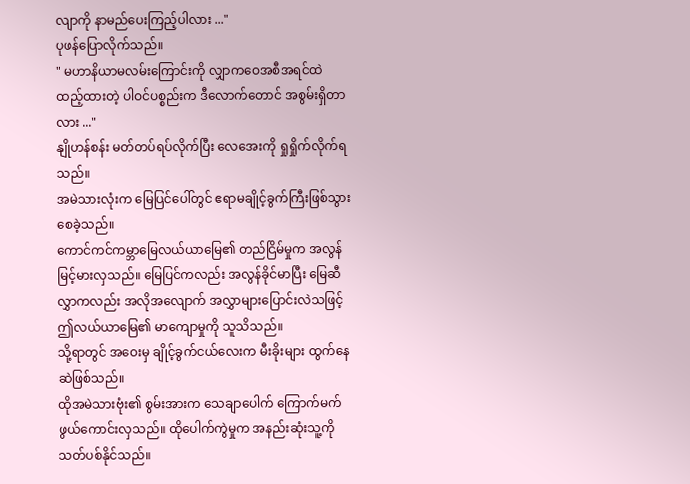လျာကို နာမည်ပေးကြည့်ပါလား ..."
ပုဖန်ပြောလိုက်သည်။
" မဟာနိယာမလမ်းကြောင်းကို လျှာကဝေအစီအရင်ထဲ ထည့်ထားတဲ့ ပါဝင်ပစ္စည်းက ဒီလောက်တောင် အစွမ်းရှိတာလား ..."
နျိုဟန်စန်း မတ်တပ်ရပ်လိုက်ပြီး လေအေးကို ရှုရှိုက်လိုက်ရသည်။
အမဲသားလုံးက မြေပြင်ပေါ်တွင် ဧရာမချိုင့်ခွက်ကြီးဖြစ်သွားစေခဲ့သည်။
ကောင်ကင်ကမ္ဘာမြေလယ်ယာမြေ၏ တည်ငြိမ်မှုက အလွန်မြင့်မားလှသည်။ မြေပြင်ကလည်း အလွန်ခိုင်မာပြီး မြေဆီလွှာကလည်း အလိုအလျောက် အလွှာများပြောင်းလဲသဖြင့် ဤလယ်ယာမြေ၏ မာကျောမှုကို သူသိသည်။
သို့ရာတွင် အဝေးမှ ချိုင့်ခွက်ငယ်လေးက မီးခိုးများ ထွက်နေဆဲဖြစ်သည်။
ထိုအမဲသားဗုံး၏ စွမ်းအားက သေချာပေါက် ကြောက်မက်ဖွယ်ကောင်းလှသည်။ ထိုပေါက်ကွဲမှုက အနည်းဆုံးသူ့ကို သတ်ပစ်နိုင်သည်။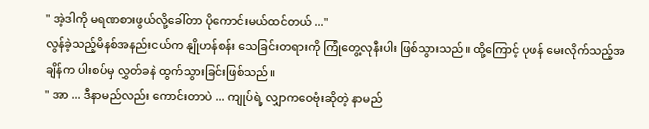" အဲ့ဒါကို မရဏစားဖွယ်လို့ခေါ်တာ ပိုကောင်းမယ်ထင်တယ် ..."
လွန်ခဲ့သည့်မိနစ်အနည်းငယ်က နျိုဟန်စန်း သေခြင်းတရားကို ကြုံတွေ့လုနီးပါး ဖြစ်သွားသည်။ ထို့ကြောင့် ပုဖန် မေးလိုက်သည့်အချိန်က ပါးစပ်မှ လွှတ်ခနဲ ထွက်သွားခြင်းဖြစ်သည်။
" အာ ... ဒီနာမည်လည်း ကောင်းတာပဲ ... ကျုပ်ရဲ့ လျှာကဝေဗုံးဆိုတဲ့ နာမည်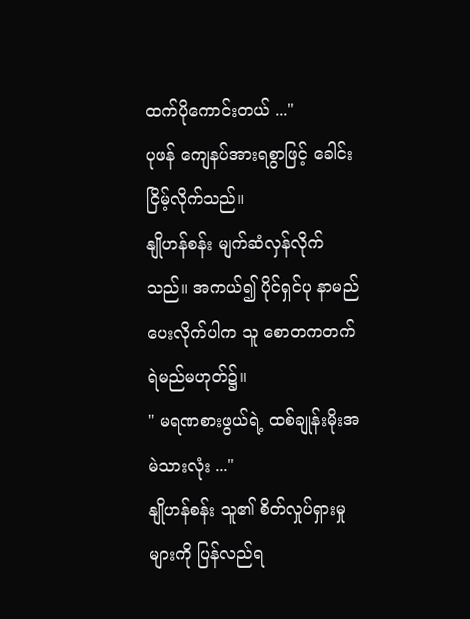ထက်ပိုကောင်းတယ် ..."
ပုဖန် ကျေနပ်အားရစွာဖြင့် ခေါင်းငြိမ့်လိုက်သည်။
နျိုဟန်စန်း မျက်ဆံလှန်လိုက်သည်။ အကယ်၍ ပိုင်ရှင်ပု နာမည်ပေးလိုက်ပါက သူ စောတကတက်ရဲမည်မဟုတ်၌။
" မရဏစားဖွယ်ရဲ့ ထစ်ချုန်းမိုးအမဲသားလုံး ..."
နျိုဟန်စန်း သူ၏ စိတ်လှုပ်ရှားမှုများကို ပြန်လည်ရ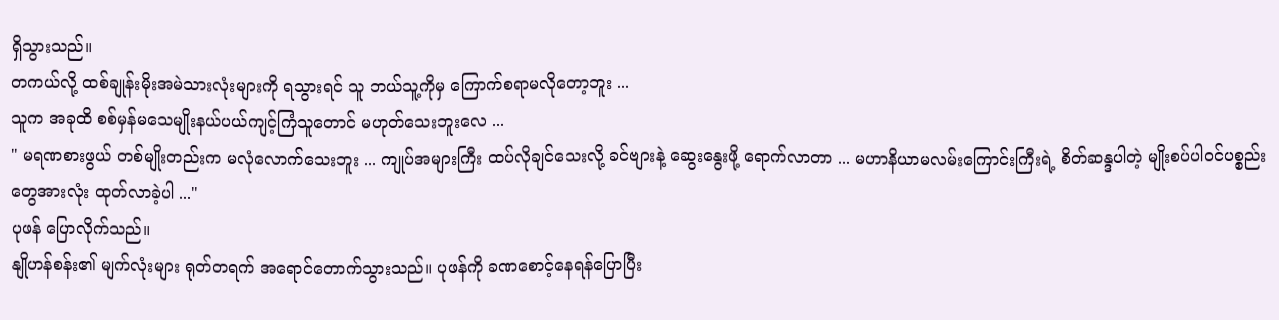ရှိသွားသည်။
တကယ်လို့ ထစ်ချုန်းမိုးအမဲသားလုံးများကို ရသွားရင် သူ ဘယ်သူ့ကိုမှ ကြောက်စရာမလိုတော့ဘူး ...
သူက အခုထိ စစ်မှန်မသေမျိုးနယ်ပယ်ကျင့်ကြံသူတောင် မဟုတ်သေးဘူးလေ ...
" မရဏစားဖွယ် တစ်မျိုးတည်းက မလုံလောက်သေးဘူး ... ကျုပ်အများကြီး ထပ်လိုချင်သေးလို့ ခင်ဗျားနဲ့ ဆွေးနွေးဖို့ ရောက်လာတာ ... မဟာနိယာမလမ်းကြောင်းကြီးရဲ့ စိတ်ဆန္ဒပါတဲ့ မျိုးစပ်ပါဝင်ပစ္စည်းတွေအားလုံး ထုတ်လာခဲ့ပါ ..."
ပုဖန် ပြောလိုက်သည်။
နျိုဟန်စန်း၏ မျက်လုံးများ ရုတ်တရက် အရောင်တောက်သွားသည်။ ပုဖန်ကို ခဏစောင့်နေရန်ပြောပြီး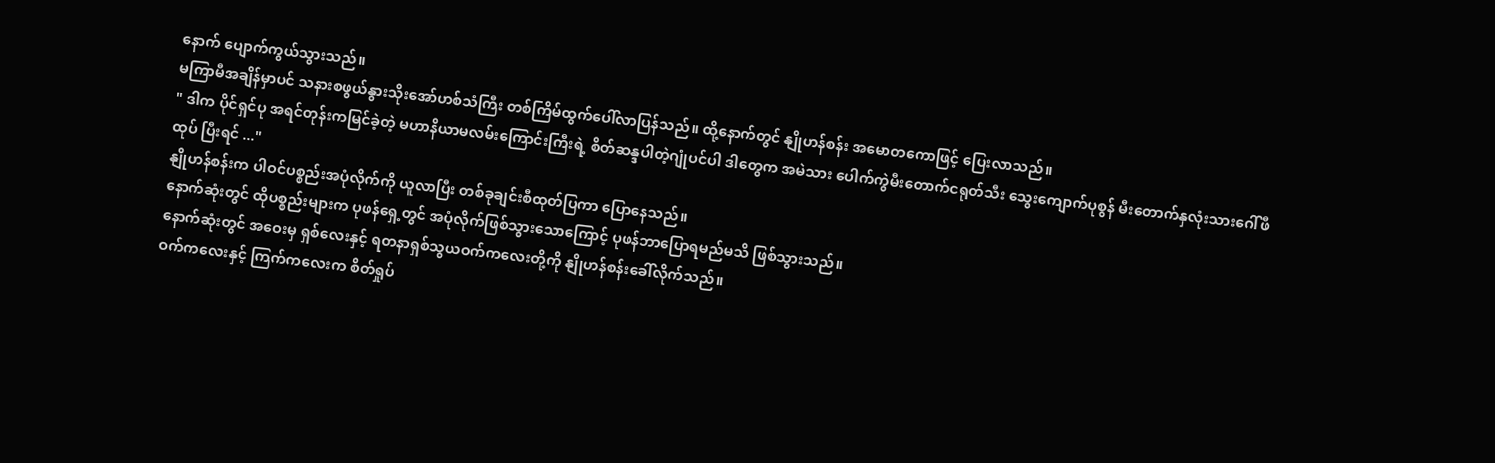နောက် ပျောက်ကွယ်သွားသည်။
မကြာမီအချိန်မှာပင် သနားစဖွယ်နွားသိုးအော်ဟစ်သံကြီး တစ်ကြိမ်ထွက်ပေါ်လာပြန်သည်။ ထို့နောက်တွင် နျိုဟန်စန်း အမောတကောဖြင့် ပြေးလာသည်။
" ဒါက ပိုင်ရှင်ပု အရင်တုန်းကမြင်ခဲ့တဲ့ မဟာနိယာမလမ်းကြောင်းကြီးရဲ့ စိတ်ဆန္ဒပါတဲ့ဂျုံပင်ပါ ဒါတွေက အမဲသား ပေါက်ကွဲမီးတောက်ငရုတ်သီး သွေးကျောက်ပုစွန် မီးတောက်နှလုံးသားဂေါ်ဖီထုပ် ပြီးရင် ..."
နျိုဟန်စန်းက ပါဝင်ပစ္စည်းအပုံလိုက်ကို ယူလာပြီး တစ်ခုချင်းစီထုတ်ပြကာ ပြောနေသည်။
နောက်ဆုံးတွင် ထိုပစ္စည်းများက ပုဖန်ရှေ့တွင် အပုံလိုက်ဖြစ်သွားသောကြောင့် ပုဖန်ဘာပြောရမည်မသိ ဖြစ်သွားသည်။
နောက်ဆုံးတွင် အဝေးမှ ရှစ်လေးနှင့် ရတနာရှစ်သွယဝက်ကလေးတို့ကို နျိုဟန်စန်းခေါ်လိုက်သည်။
ဝက်ကလေးနှင့် ကြက်ကလေးက စိတ်ရှုပ်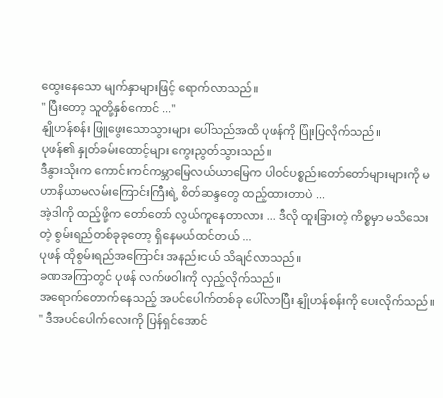ထွေးနေသော မျက်နှာများဖြင့် ရောက်လာသည်။
" ပြီးတော့ သူတို့နှစ်ကောင် ..."
နျိုဟန်စန်း ဖြူဖွေးသောသွားများ ပေါ်သည်အထိ ပုဖန်ကို ပြုံးပြလိုက်သည်။
ပုဖန်၏ နှုတ်ခမ်းထောင့်များ ကွေးညွတ်သွားသည်။
ဒီနွားသိုးက ကောင်းကင်ကမ္ဘာမြေလယ်ယာမြေက ပါဝင်ပစ္စည်းတော်တော်များများကို မဟာနိယာမလမ်းကြောင်းကြီးရဲ့ စိတ်ဆန္ဒတွေ ထည့်ထားတာပဲ ...
အဲ့ဒါကို ထည့်ဖို့က တော်တော် လွယ်ကူနေတာလား ... ဒီလို ထူးခြားတဲ့ ကိစ္စမှာ မသိသေးတဲ့ စွမ်းရည်တစ်ခုခုတော့ ရှိနေမယ်ထင်တယ် ...
ပုဖန် ထိုစွမ်းရည်အကြောင်း အနည်းငယ် သိချင်လာသည်။
ခဏအကြာတွင် ပုဖန် လက်ဖဝါးကို လှည့်လိုက်သည်။
အရောက်တောက်နေသည့် အပင်ပေါက်တစ်ခု ပေါ်လာပြီး နျိုဟန်စန်းကို ပေးလိုက်သည်။
" ဒီအပင်ပေါက်လေးကို ပြန်ရှင်အောင်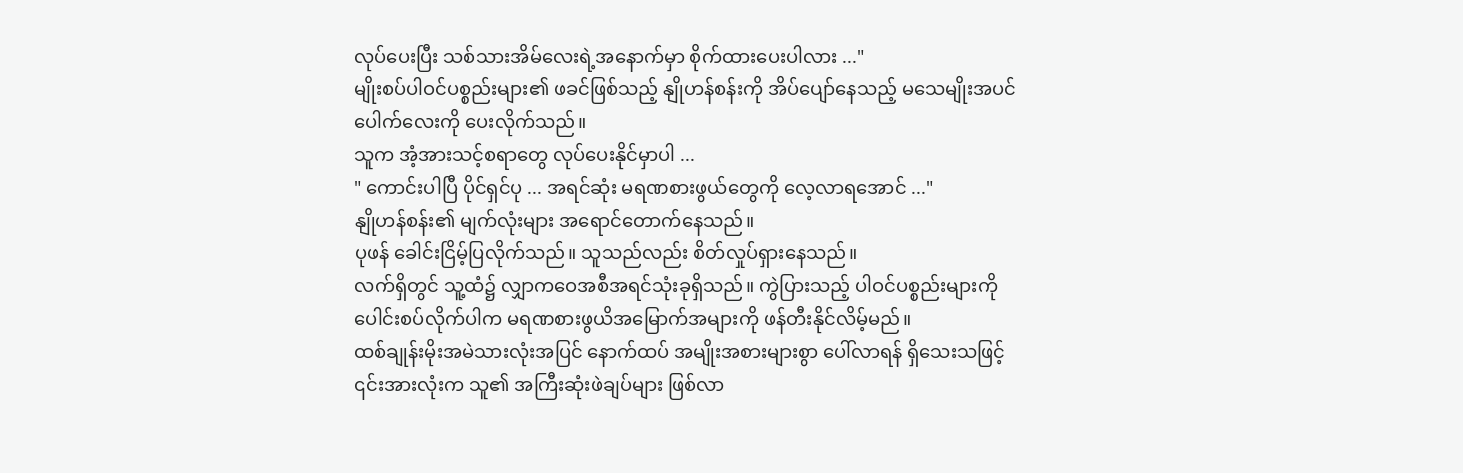လုပ်ပေးပြီး သစ်သားအိမ်လေးရဲ့အနောက်မှာ စိုက်ထားပေးပါလား ..."
မျိုးစပ်ပါဝင်ပစ္စည်းများ၏ ဖခင်ဖြစ်သည့် နျိုဟန်စန်းကို အိပ်ပျော်နေသည့် မသေမျိုးအပင်ပေါက်လေးကို ပေးလိုက်သည်။
သူက အံ့အားသင့်စရာတွေ လုပ်ပေးနိုင်မှာပါ ...
" ကောင်းပါပြီ ပိုင်ရှင်ပု ... အရင်ဆုံး မရဏစားဖွယ်တွေကို လေ့လာရအောင် ..."
နျိုဟန်စန်း၏ မျက်လုံးများ အရောင်တောက်နေသည်။
ပုဖန် ခေါင်းငြိမ့်ပြလိုက်သည်။ သူသည်လည်း စိတ်လှုပ်ရှားနေသည်။
လက်ရှိတွင် သူ့ထံ၌ လျှာကဝေအစီအရင်သုံးခုရှိသည်။ ကွဲပြားသည့် ပါဝင်ပစ္စည်းများကို ပေါင်းစပ်လိုက်ပါက မရဏစားဖွယိအမြောက်အများကို ဖန်တီးနိုင်လိမ့်မည်။
ထစ်ချုန်းမိုးအမဲသားလုံးအပြင် နောက်ထပ် အမျိုးအစားများစွာ ပေါ်လာရန် ရှိသေးသဖြင့် ၎င်းအားလုံးက သူ၏ အကြီးဆုံးဖဲချပ်များ ဖြစ်လာ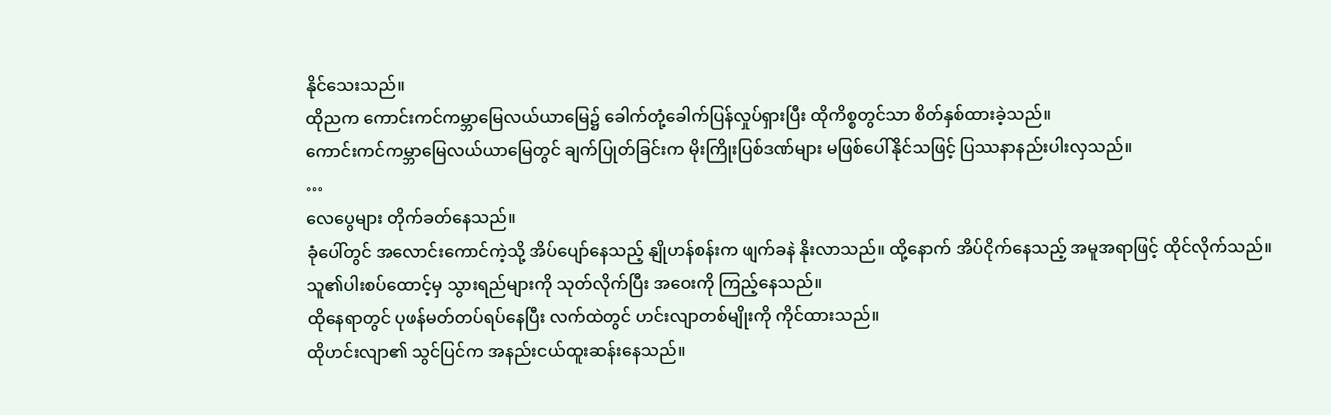နိုင်သေးသည်။
ထိုညက ကောင်းကင်ကမ္ဘာမြေလယ်ယာမြေ၌ ခေါက်တုံ့ခေါက်ပြန်လှုပ်ရှားပြီး ထိုကိစ္စတွင်သာ စိတ်နှစ်ထားခဲ့သည်။
ကောင်းကင်ကမ္ဘာမြေလယ်ယာမြေတွင် ချက်ပြုတ်ခြင်းက မိုးကြိုးပြစ်ဒဏ်များ မဖြစ်ပေါ်နိုင်သဖြင့် ပြဿနာနည်းပါးလှသည်။
…
လေပွေများ တိုက်ခတ်နေသည်။
ခုံပေါ်တွင် အလောင်းကောင်ကဲ့သို့ အိပ်ပျော်နေသည့် နျိုဟန်စန်းက ဖျက်ခနဲ နိုးလာသည်။ ထို့နောက် အိပ်ငိုက်နေသည့် အမူအရာဖြင့် ထိုင်လိုက်သည်။
သူ၏ပါးစပ်ထောင့်မှ သွားရည်များကို သုတ်လိုက်ပြီး အဝေးကို ကြည့်နေသည်။
ထိုနေရာတွင် ပုဖန်မတ်တပ်ရပ်နေပြီး လက်ထဲတွင် ဟင်းလျာတစ်မျိုးကို ကိုင်ထားသည်။
ထိုဟင်းလျာ၏ သွင်ပြင်က အနည်းငယ်ထူးဆန်းနေသည်။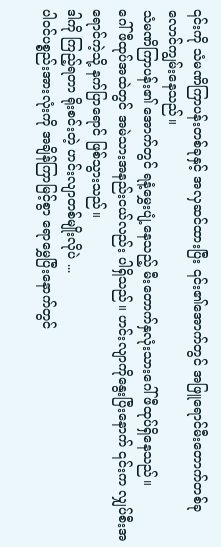၎င်းကို သံမဏိကြာပန်းတစ်ခုနှင့် အလှဆင်ထားပြီး ၎င်း၏အောက်တွင် အဖြူရောင်မီးတောက်တစ်ခု လောင်ကျွမ်းနေသည်။
သံမဏိကြာပန်း၏ အောက်တွင် ရနံ့မွှေးပျံ့နေသည့် မီးတောက်နှလုံးသားဂေါ်ဖီထုပ်ရှိနေသည်။
ဂေါ်ဖီထုပ်အထဲတွင် အမဲသားအနည်းငယ်လည်း ပါရှိသည်။ ဟင်းလျာကိုနွေးပြီးနောက် ၎င်းက လျှပ်စီးအရောင်ကဲ့သို့ နက်ပြာရောင် ဖြစ်သွားသည်။
ဒါကို ကြည့်ရတာ ရိုးစင်းတဲ့ ဟင်းလျာတစ်မျိုးလိုပဲ ...
ပါဝင်ပစ္စည်းအားလုံးကို အချိန်ကြာမြင့်စွာ ရောမွှေပြီးနောက်တွင်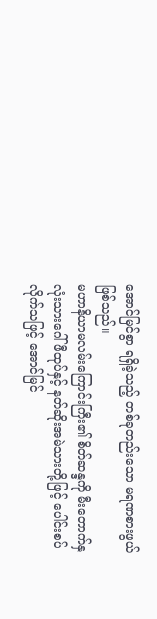အောင်မြင်စွာ ရရှိခဲ့သည့် တစ်ခုတည်းသော မရဏစားဖွယ်ဖြစ်သည်။
မဟာနိယာမလမ်းကြောင်းကြီး၏ စိတ်ဆန္ဒကို မီးတောက်နှလုံးသားဂေါ်ဖီထုပ်နှင့် နတ်ဆိုးအမဲသားတို့ဖြင့် ပေါင်းစပ်လိုက်သဖြင့် အောင်မြင်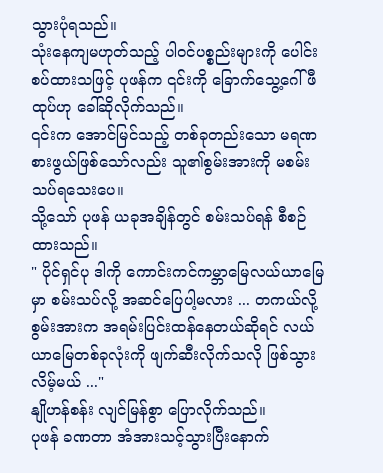သွားပုံရသည်။
သုံးနေကျမဟုတ်သည့် ပါဝင်ပစ္စည်းများကို ပေါင်းစပ်ထားသဖြင့် ပုဖန်က ၎င်းကို ခြောက်သွေ့ဂေါ်ဖီထုပ်ဟု ခေါ်ဆိုလိုက်သည်။
၎င်းက အောင်မြင်သည့် တစ်ခုတည်းသော မရဏစားဖွယ်ဖြစ်သော်လည်း သူ၏စွမ်းအားကို မစမ်းသပ်ရသေးပေ။
သို့သော် ပုဖန် ယခုအချိန်တွင် စမ်းသပ်ရန် စီစဉ်ထားသည်။
" ပိုင်ရှင်ပု ဒါကို ကောင်းကင်ကမ္ဘာမြေလယ်ယာမြေမှာ စမ်းသပ်လို့ အဆင်ပြေပါ့မလား ... တကယ်လို့ စွမ်းအားက အရမ်းပြင်းထန်နေတယ်ဆိုရင် လယ်ယာမြေတစ်ခုလုံးကို ဖျက်ဆီးလိုက်သလို ဖြစ်သွားလိမ့်မယ် ..."
နျိုဟန်စန်း လျင်မြန်စွာ ပြောလိုက်သည်။
ပုဖန် ခဏတာ အံအားသင့်သွားပြီးနောက်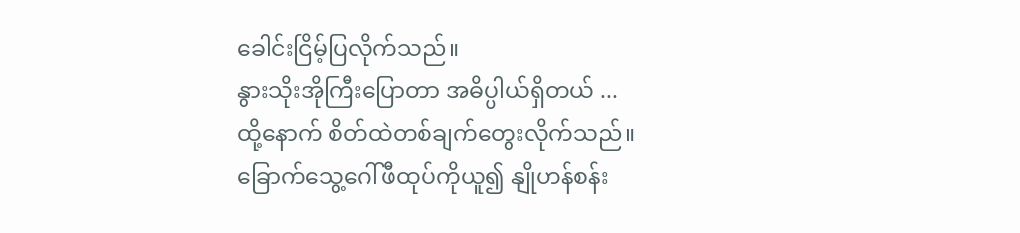ခေါင်းငြိမ့်ပြလိုက်သည်။
နွားသိုးအိုကြီးပြောတာ အဓိပ္ပါယ်ရှိတယ် ...
ထို့နောက် စိတ်ထဲတစ်ချက်တွေးလိုက်သည်။
ခြောက်သွေ့ဂေါ်ဖီထုပ်ကိုယူ၍ နျိုဟန်စန်း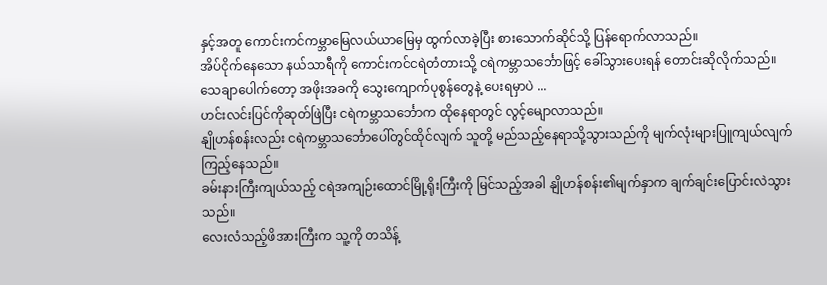နှင့်အတူ ကောင်းကင်ကမ္ဘာမြေလယ်ယာမြေမှ ထွက်လာခဲ့ပြီး စားသောက်ဆိုင်သို့ ပြန်ရောက်လာသည်။
အိပ်ငိုက်နေသော နယ်သာရီကို ကောင်းကင်ငရဲတံတားသို့ ငရဲကမ္ဘာသင်္ဘောဖြင့် ခေါ်သွားပေးရန် တောင်းဆိုလိုက်သည်။
သေချာပေါက်တော့ အဖိုးအခကို သွေးကျောက်ပုစွန်တွေနဲ့ ပေးရမှာပဲ ...
ဟင်းလင်းပြင်ကိုဆုတ်ဖြဲပြီး ငရဲကမ္ဘာသင်္ဘောက ထိုနေရာတွင် လွင့်မျောလာသည်။
နျိုဟန်စန်းလည်း ငရဲကမ္ဘာသင်္ဘောပေါ်တွင်ထိုင်လျက် သူတို့ မည်သည့်နေရာသို့သွားသည်ကို မျက်လုံးများပြူကျယ်လျက် ကြည့်နေသည်။
ခမ်းနားကြီးကျယ်သည့် ငရဲအကျဉ်းထောင်မြို့ရိုးကြီးကို မြင်သည့်အခါ နျိုဟန်စန်း၏မျက်နှာက ချက်ချင်းပြောင်းလဲသွားသည်။
လေးလံသည့်ဖိအားကြီးက သူ့ကို တသိန့်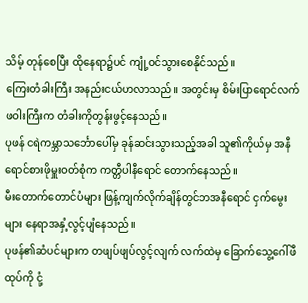သိမ့် တုန်စေပြီး ထိုနေရာ၌ပင် ကျုံ့ဝင်သွားစေနိုင်သည်။
ကြေးတံခါးကြီး အနည်းငယ်ဟလာသည်။ အတွင်းမှ စိမ်းပြာရောင်လက်ဖဝါးကြီးက တံခါးကိုတွန်းဖွင့်နေသည်။
ပုဖန် ငရဲကမ္ဘာသင်္ဘောပေါ်မှ ခုန်ဆင်းသွားသည့်အခါ သူ၏ကိုယ်မှ အနီရောင်စားဖိုမှူးဝတ်စုံက ကတ္တီပါနီရောင် တောက်နေသည်။
မီးတောက်တောင်ပံများ ဖြန့်ကျက်လိုက်ချိန်တွင်ဘအနီရောင် ငှက်မွေးများ နေရာအနှံ့လွင့်ပျံနေသည်။
ပုဖန်၏ဆံပင်များက တဖျပ်ဖျပ်လွင့်လျက် လက်ထဲမှ ခြောက်သွေ့ဂေါ်ဖီထုပ်ကို ငုံ့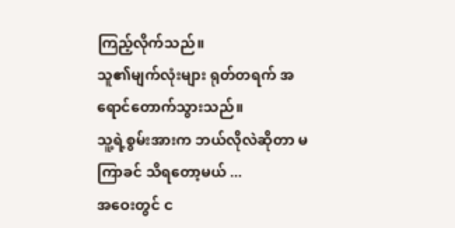ကြည့်လိုက်သည်။
သူ၏မျက်လုံးများ ရုတ်တရက် အရောင်တောက်သွားသည်။
သူ့ရဲ့စွမ်းအားက ဘယ်လိုလဲဆိုတာ မကြာခင် သိရတော့မယ် ...
အဝေးတွင် င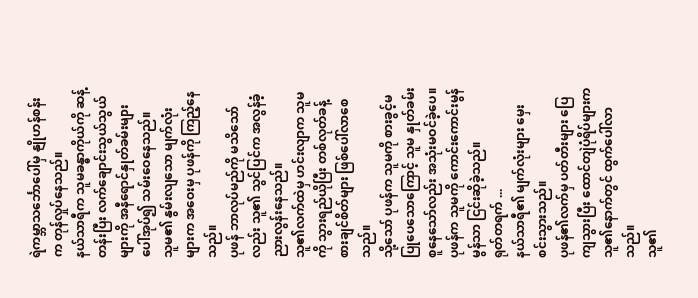ရဲကမ္ဘာသင်္ဘောပေါ်မှ နျိုဟန်စန်းက တုန်လှုပ်နေသည်။
နယ်သာရီက သူမခန္ဓာကိုယ်ကို ဆန့်တန်းပြီး လက်ချောင်းသွယ်သွယ်များကို အနီရောင်နှုတ်ခမ်းများပေါ်အုပ်၍ သမ်းဝေနေသည်။
သူမ၏ နွမ်းလျသော မျက်လုံးများက အဝေးမှ ပုဖန်ကို ကြည့်နေသည်။
ပုဖန် ဘာလုပ်မည်ကို မသိသော်လည်း သူ၏ သွင်ပြင်က အလွန်ခံ့ညားလွန်းနေသည်။
သူ၏လက်ထဲမှ ဟင်းလျာက သူမကို သွားရည်ယိုပြီး တစ်လုတ်ခန့် စားချင်စိတ်များ ဖြစ်ပေါ်လာစေသည်။
သို့သော် ပုဖန်က သူမကို စားခွင့်မပြုပေသောကြောင့် သူမ နှုတ်ခမ်းစူနေသော်လည်း အသုံးမဝင်ခဲ့ပေ။
ပုဖန်က သူမကို ကောင်းကောင်းမွန်မွန်သာ ငြင်းဆိုခဲ့သည်။
ရုတ်တရက် ...
နယ်သာရီ၏ မျက်လုံးများ မှေးစင်းသွားသည်။
ပုဖန်၏လက်မှ ပတ်တီးများ ပြေကျသွားပြီး ထောင်တျဲပုံရိပ်များက သူ၏နောက်တွင် ထွက်ပေါ်လာသည်။
သူ၏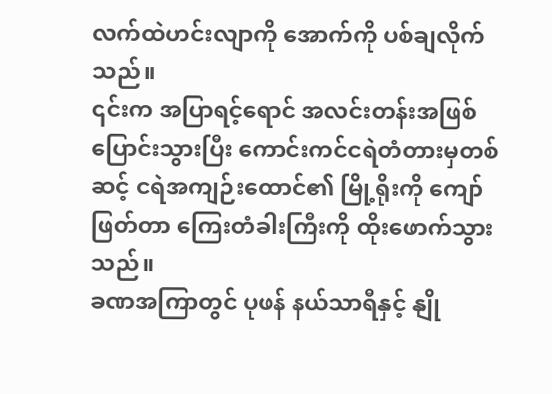လက်ထဲဟင်းလျာကို အောက်ကို ပစ်ချလိုက်သည်။
၎င်းက အပြာရင့်ရောင် အလင်းတန်းအဖြစ်ပြောင်းသွားပြီး ကောင်းကင်ငရဲတံတားမှတစ်ဆင့် ငရဲအကျဉ်းထောင်၏ မြို့ရိုးကို ကျော်ဖြတ်တာ ကြေးတံခါးကြီးကို ထိုးဖောက်သွားသည်။
ခဏအကြာတွင် ပုဖန် နယ်သာရီနှင့် နျို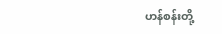ဟန်စန်းတို့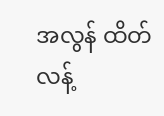အလွန် ထိတ်လန့်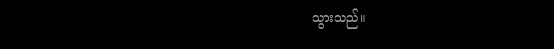သွားသည်။